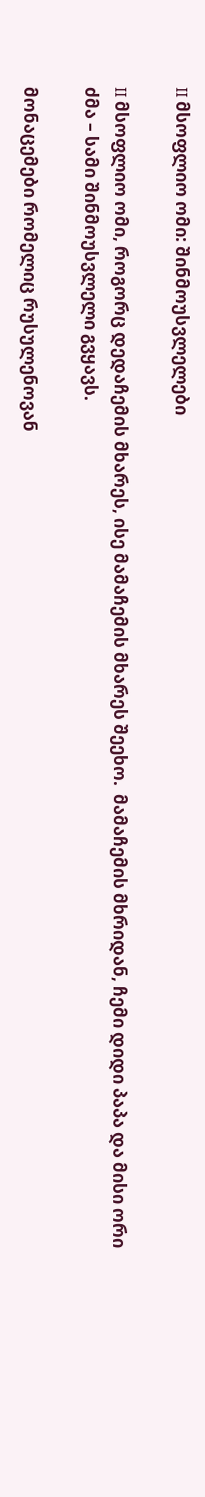II მსოფლიო ომი: შინმოუსვლელები

II მსოფლიო ომი, როგორც დედაჩემის მხარეს, ისე მამაჩემის მხარეს შეეხო.  მამაჩემის მხრიდან, ჩემი დიდი პაპა და მისი ორი ძმა – სამი შინმოუსვლელი გვყავს.

მონაცემები რომელიც რუსულენოვან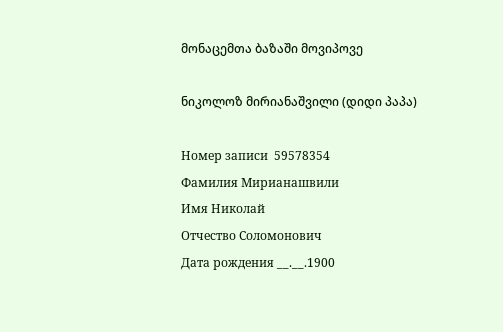მონაცემთა ბაზაში მოვიპოვე

ნიკოლოზ მირიანაშვილი (დიდი პაპა)

Номер записи  59578354
Фамилия Мирианашвили
Имя Николай
Отчество Соломонович
Дата рождения __.__.1900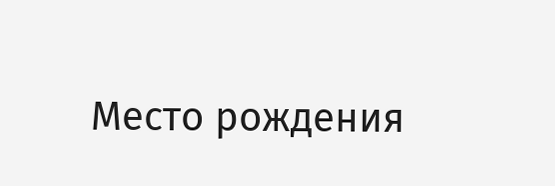Место рождения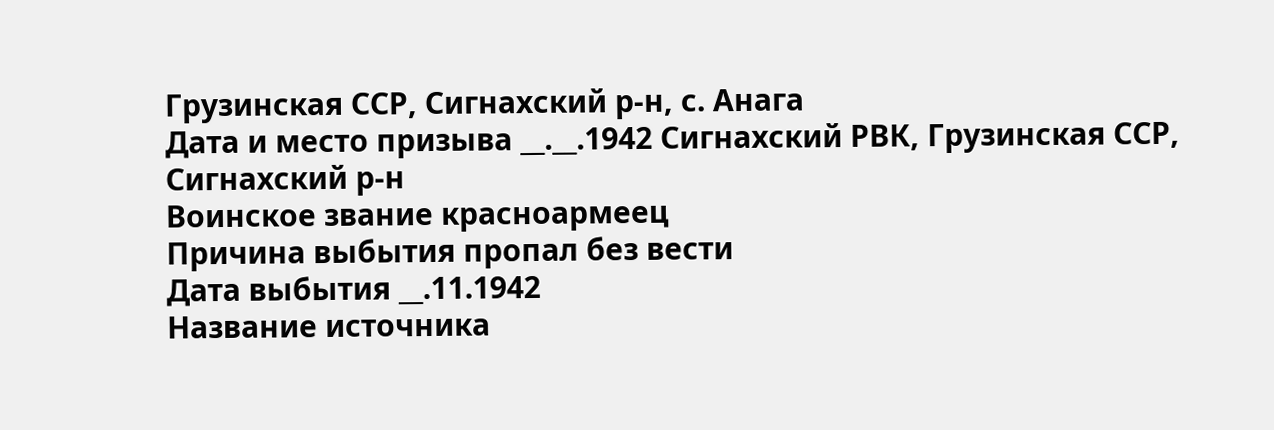Грузинская ССР, Сигнахский р-н, с. Анага
Дата и место призыва __.__.1942 Сигнахский РВК, Грузинская ССР, Сигнахский р-н
Воинское звание красноармеец
Причина выбытия пропал без вести
Дата выбытия __.11.1942
Название источника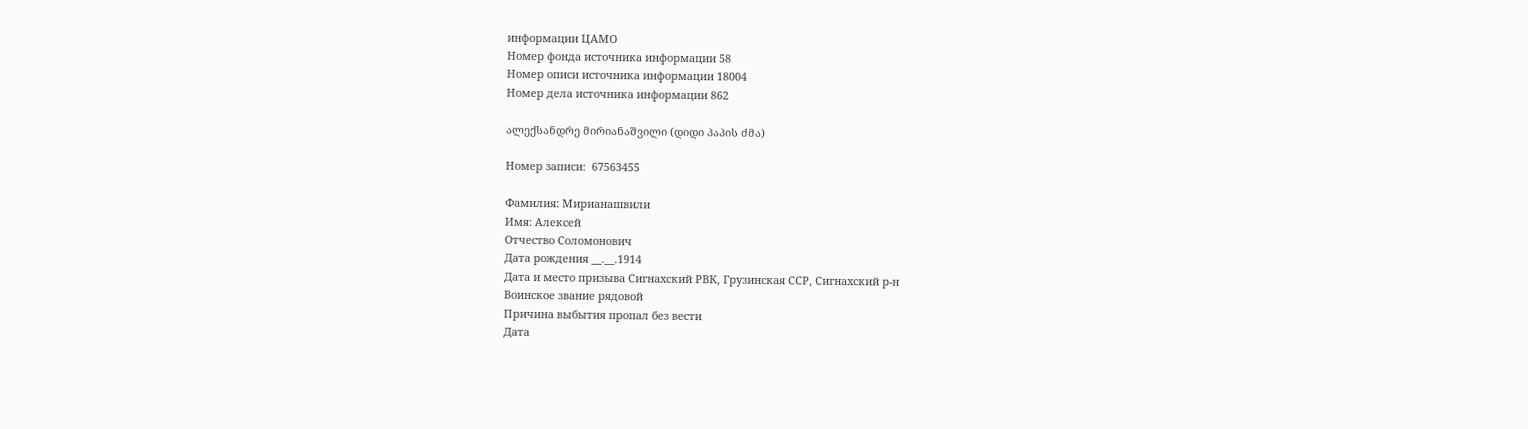информации ЦАМО
Номер фонда источника информации 58
Номер описи источника информации 18004
Номер дела источника информации 862

ალექსანდრე მირიანაშვილი (დიდი პაპის ძმა)

Номер записи:  67563455

Фамилия: Мирианашвили
Имя: Алексей
Отчество Соломонович
Дата рождения __.__.1914
Дата и место призыва Сигнахский РВК, Грузинская ССР, Сигнахский р-н
Воинское звание рядовой
Причина выбытия пропал без вести
Дата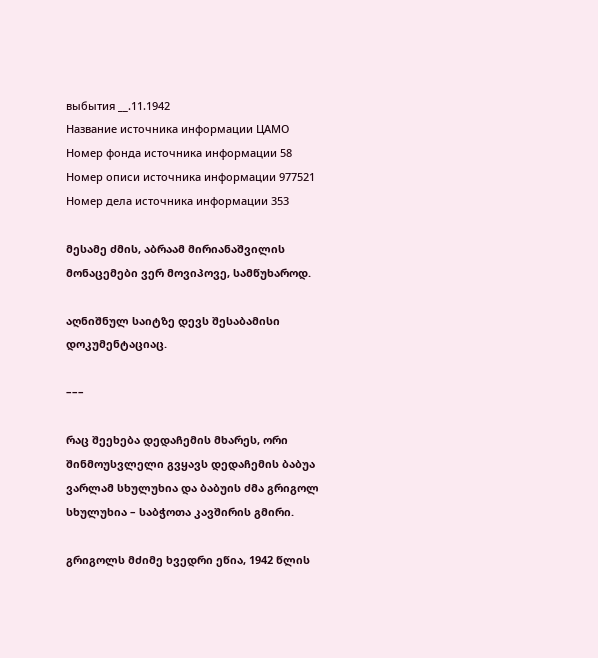выбытия __.11.1942
Название источника информации ЦАМО
Номер фонда источника информации 58
Номер описи источника информации 977521
Номер дела источника информации 353

მესამე ძმის, აბრაამ მირიანაშვილის მონაცემები ვერ მოვიპოვე, სამწუხაროდ.

აღნიშნულ საიტზე დევს შესაბამისი დოკუმენტაციაც.

–––

რაც შეეხება დედაჩემის მხარეს, ორი შინმოუსვლელი გვყავს დედაჩემის ბაბუა ვარლამ სხულუხია და ბაბუის ძმა გრიგოლ სხულუხია – საბჭოთა კავშირის გმირი.

გრიგოლს მძიმე ხვედრი ეწია, 1942 წლის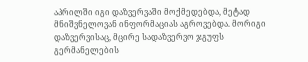აპრილში იგი დაზვერვაში მოქმედებდა, მეტად მნიშვნელოვან ინფორმაციას აგროვებდა. მორიგი დაზვერვისაც, მცირე სადაზვერვო ჯგუფს გერმანელების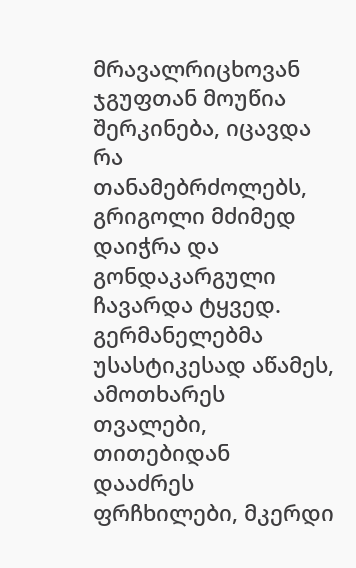მრავალრიცხოვან ჯგუფთან მოუწია შერკინება, იცავდა რა თანამებრძოლებს, გრიგოლი მძიმედ დაიჭრა და გონდაკარგული ჩავარდა ტყვედ.  გერმანელებმა უსასტიკესად აწამეს, ამოთხარეს თვალები, თითებიდან დააძრეს ფრჩხილები, მკერდი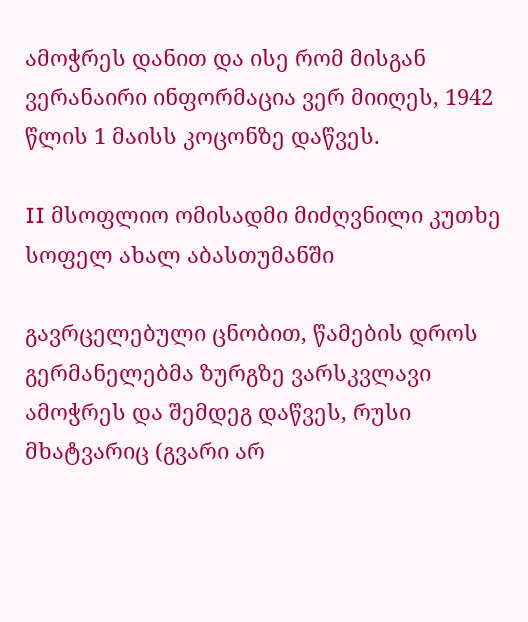ამოჭრეს დანით და ისე რომ მისგან  ვერანაირი ინფორმაცია ვერ მიიღეს, 1942 წლის 1 მაისს კოცონზე დაწვეს.

II მსოფლიო ომისადმი მიძღვნილი კუთხე სოფელ ახალ აბასთუმანში

გავრცელებული ცნობით, წამების დროს გერმანელებმა ზურგზე ვარსკვლავი ამოჭრეს და შემდეგ დაწვეს, რუსი მხატვარიც (გვარი არ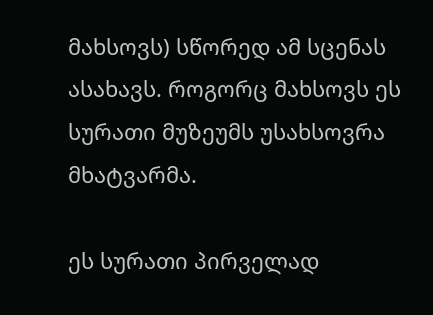მახსოვს) სწორედ ამ სცენას ასახავს. როგორც მახსოვს ეს სურათი მუზეუმს უსახსოვრა მხატვარმა.

ეს სურათი პირველად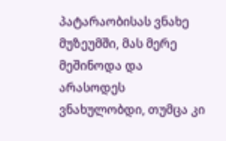პატარაობისას ვნახე მუზეუმში, მას მერე მეშინოდა და არასოდეს ვნახულობდი, თუმცა კი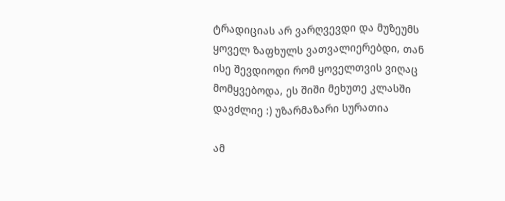ტრადიციას არ ვარღვევდი და მუზეუმს ყოველ ზაფხულს ვათვალიერებდი, თან ისე შევდიოდი რომ ყოველთვის ვიღაც მომყვებოდა, ეს შიში მეხუთე კლასში დავძლიე :) უზარმაზარი სურათია

ამ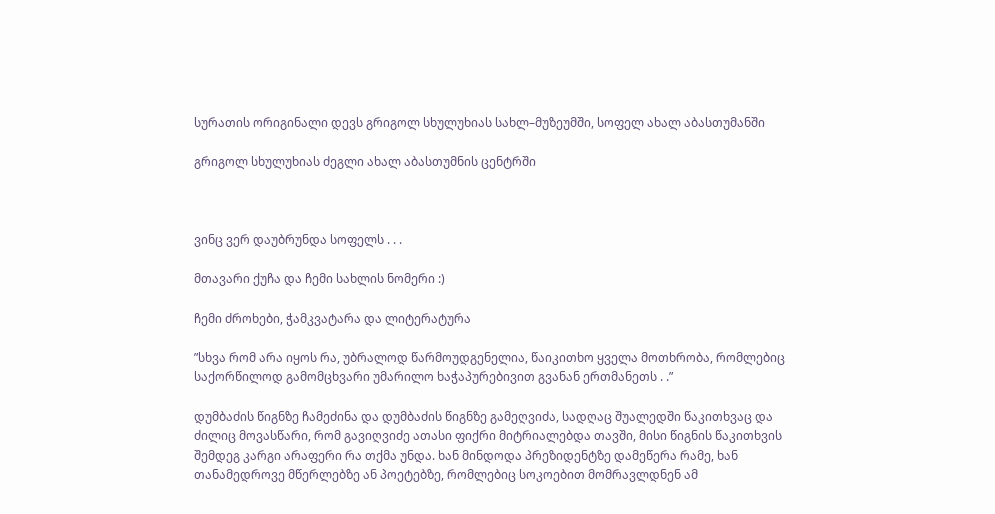სურათის ორიგინალი დევს გრიგოლ სხულუხიას სახლ–მუზეუმში, სოფელ ახალ აბასთუმანში

გრიგოლ სხულუხიას ძეგლი ახალ აბასთუმნის ცენტრში



ვინც ვერ დაუბრუნდა სოფელს . . .

მთავარი ქუჩა და ჩემი სახლის ნომერი :)

ჩემი ძროხები, ჭამკვატარა და ლიტერატურა

”სხვა რომ არა იყოს რა, უბრალოდ წარმოუდგენელია, წაიკითხო ყველა მოთხრობა, რომლებიც საქორწილოდ გამომცხვარი უმარილო ხაჭაპურებივით გვანან ერთმანეთს . .”

დუმბაძის წიგნზე ჩამეძინა და დუმბაძის წიგნზე გამეღვიძა, სადღაც შუალედში წაკითხვაც და ძილიც მოვასწარი, რომ გავიღვიძე ათასი ფიქრი მიტრიალებდა თავში, მისი წიგნის წაკითხვის შემდეგ კარგი არაფერი რა თქმა უნდა. ხან მინდოდა პრეზიდენტზე დამეწერა რამე, ხან თანამედროვე მწერლებზე ან პოეტებზე, რომლებიც სოკოებით მომრავლდნენ ამ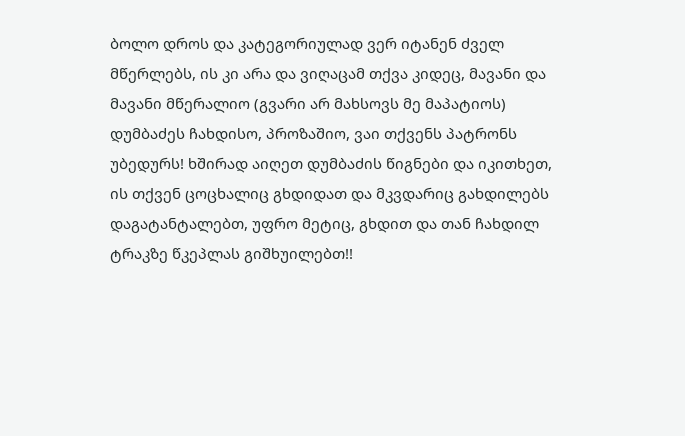ბოლო დროს და კატეგორიულად ვერ იტანენ ძველ მწერლებს, ის კი არა და ვიღაცამ თქვა კიდეც, მავანი და მავანი მწერალიო (გვარი არ მახსოვს მე მაპატიოს) დუმბაძეს ჩახდისო, პროზაშიო, ვაი თქვენს პატრონს უბედურს! ხშირად აიღეთ დუმბაძის წიგნები და იკითხეთ, ის თქვენ ცოცხალიც გხდიდათ და მკვდარიც გახდილებს დაგატანტალებთ, უფრო მეტიც, გხდით და თან ჩახდილ ტრაკზე წკეპლას გიშხუილებთ!!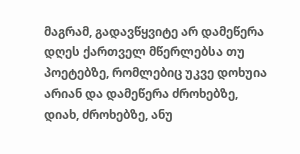მაგრამ, გადავწყვიტე არ დამეწერა დღეს ქართველ მწერლებსა თუ პოეტებზე, რომლებიც უკვე დოხუია არიან და დამეწერა ძროხებზე, დიახ, ძროხებზე, ანუ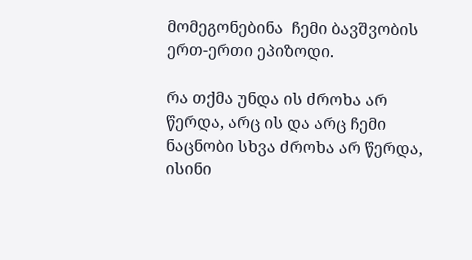მომეგონებინა  ჩემი ბავშვობის ერთ-ერთი ეპიზოდი.

რა თქმა უნდა ის ძროხა არ წერდა, არც ის და არც ჩემი ნაცნობი სხვა ძროხა არ წერდა, ისინი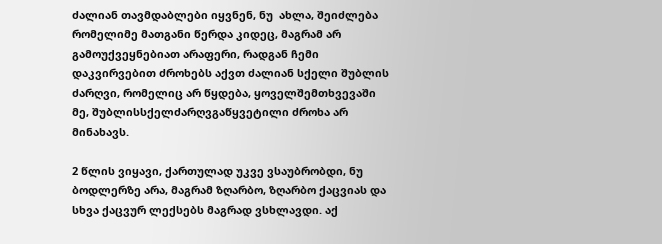ძალიან თავმდაბლები იყვნენ, ნუ  ახლა, შეიძლება რომელიმე მათგანი წერდა კიდეც, მაგრამ არ გამოუქვეყნებიათ არაფერი, რადგან ჩემი დაკვირვებით ძროხებს აქვთ ძალიან სქელი შუბლის ძარღვი, რომელიც არ წყდება, ყოველშემთხვევაში მე, შუბლისსქელძარღვგაწყვეტილი ძროხა არ მინახავს.

2 წლის ვიყავი, ქართულად უკვე ვსაუბრობდი, ნუ ბოდლერზე არა, მაგრამ ზღარბო, ზღარბო ქაცვიას და სხვა ქაცვურ ლექსებს მაგრად ვსხლავდი. აქ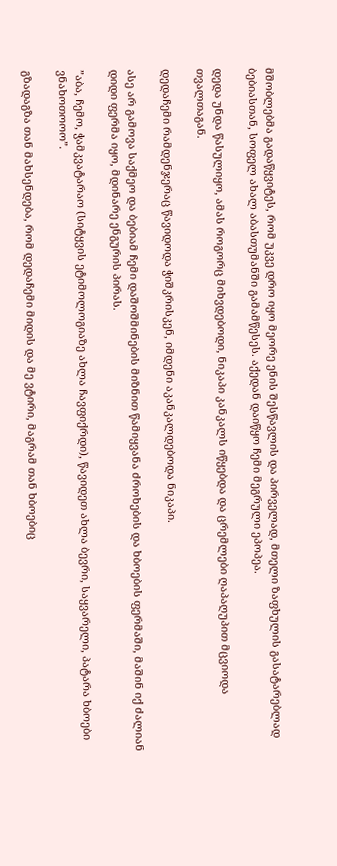მშობლებმა გადაწყვიტეს, რომ უკვე დრო იყო მეორე ენის შესწავლის და პირველად, მთელი ზაფხულის გასატარებლად ბებიასთან, სოფელ ახალ აბასთუმანში გამამწესეს. აქედან დაიწყო ჩემი მეგრული ეპოპეა.

დედა უნდა წასულიყო, ამას როგორც მიხვდებოდი, ნიკაპი კანკალს იწყებდა და ცრემლები ღაპაღუპით მცვიოდა თვალთაგან.

დედაჩემი რამდენჯერაც წავიდოდა ჭიშკრისკენ, იმდენი აკანკალდებოდა ნიკაპი.

ასე არ გამოვა საქმეო და ბებიამ ჩემი დაშოშმინების მიზნით წამიყვანა ძროხების და ხბოების ფერმაში, მაშინ იქ ძალიან დიდი ფერმა იყო, მდინარე ენგურის პირას.

”აბა, ჩემო, ჭამკვატარაო (სიტყვის ეტიმოლოგიაზე ახლა ჩავფიქრდი), წავიდეთ ახლა ბევრი, საყვარელი, პატარა ხბოები ვნახოთოოო”.

გზადაგზა თან მახსენდება, რომ დედაჩემი მიდის და მე ვტირი, მაგრამ თან ხბოებიც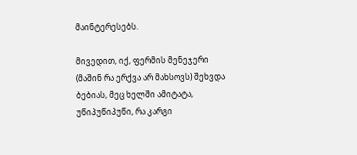მაინტერესებს.

მივედით, იქ, ფერმის მენეჯერი (მაშინ რა ერქვა არ მახსოვს) შეხვდა ბებიას, მეც ხელში ამიტატა, უწიპუწიპუწი, რა კარგი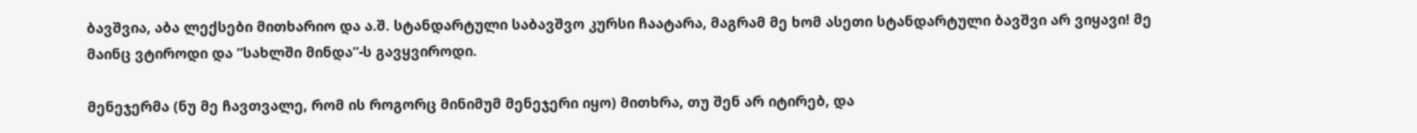ბავშვია, აბა ლექსები მითხარიო და ა.შ. სტანდარტული საბავშვო კურსი ჩაატარა, მაგრამ მე ხომ ასეთი სტანდარტული ბავშვი არ ვიყავი! მე მაინც ვტიროდი და ”სახლში მინდა”-ს გავყვიროდი.

მენეჯერმა (ნუ მე ჩავთვალე, რომ ის როგორც მინიმუმ მენეჯერი იყო) მითხრა, თუ შენ არ იტირებ, და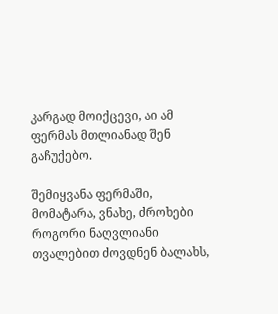კარგად მოიქცევი, აი ამ ფერმას მთლიანად შენ გაჩუქებო.

შემიყვანა ფერმაში, მომატარა, ვნახე, ძროხები როგორი ნაღვლიანი თვალებით ძოვდნენ ბალახს,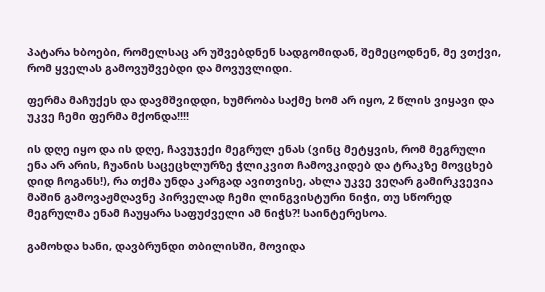პატარა ხბოები, რომელსაც არ უშვებდნენ სადგომიდან, შემეცოდნენ, მე ვთქვი, რომ ყველას გამოვუშვებდი და მოვუვლიდი.

ფერმა მაჩუქეს და დავმშვიდდი, ხუმრობა საქმე ხომ არ იყო, 2 წლის ვიყავი და უკვე ჩემი ფერმა მქონდა!!!!

ის დღე იყო და ის დღე, ჩავუჯექი მეგრულ ენას (ვინც მეტყვის, რომ მეგრული ენა არ არის, ჩუანის საცეცხლურზე ჭლიკვით ჩამოვკიდებ და ტრაკზე მოვცხებ დიდ ჩოგანს!), რა თქმა უნდა კარგად ავითვისე, ახლა უკვე ვეღარ გამირკვევია მაშინ გამოვაჟმღავნე პირველად ჩემი ლინგვისტური ნიჭი, თუ სწორედ მეგრულმა ენამ ჩაუყარა საფუძველი ამ ნიჭს?! საინტერესოა.

გამოხდა ხანი, დავბრუნდი თბილისში, მოვიდა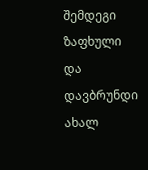შემდეგი ზაფხული და დავბრუნდი ახალ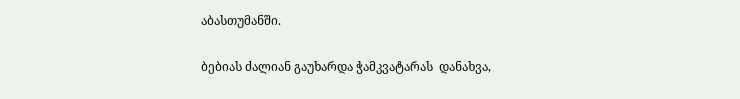აბასთუმანში.

ბებიას ძალიან გაუხარდა ჭამკვატარას  დანახვა,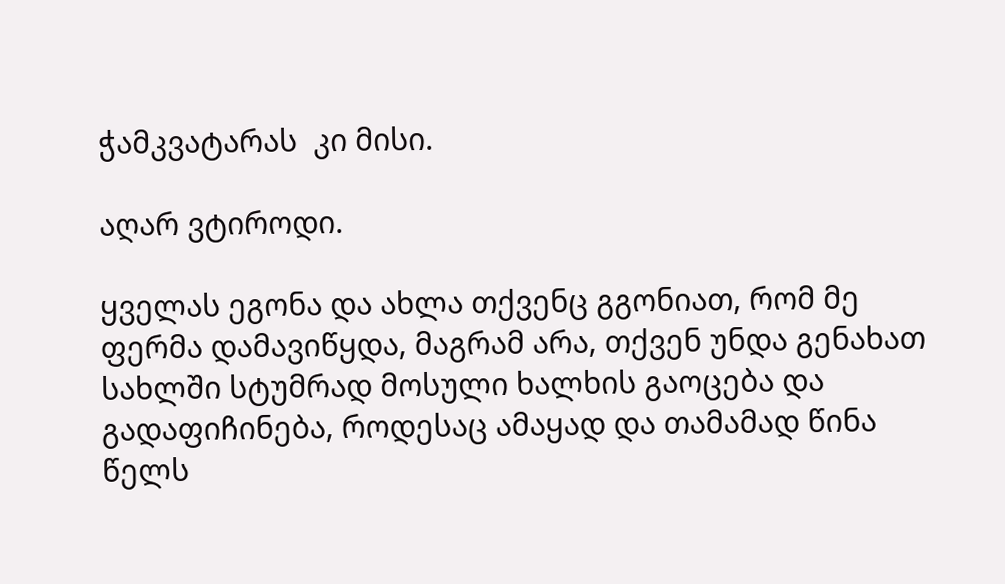ჭამკვატარას  კი მისი.

აღარ ვტიროდი.

ყველას ეგონა და ახლა თქვენც გგონიათ, რომ მე ფერმა დამავიწყდა, მაგრამ არა, თქვენ უნდა გენახათ სახლში სტუმრად მოსული ხალხის გაოცება და გადაფიჩინება, როდესაც ამაყად და თამამად წინა წელს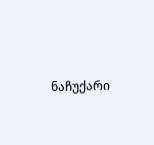ნაჩუქარი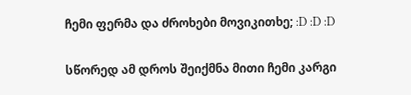ჩემი ფერმა და ძროხები მოვიკითხე; :D :D :D

სწორედ ამ დროს შეიქმნა მითი ჩემი კარგი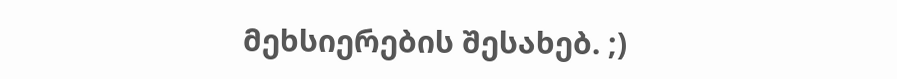მეხსიერების შესახებ. ;)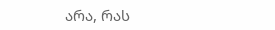არა, რას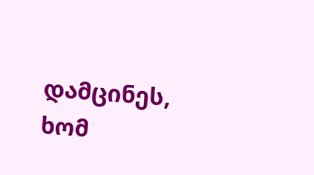დამცინეს, ხომ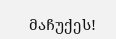მაჩუქეს!